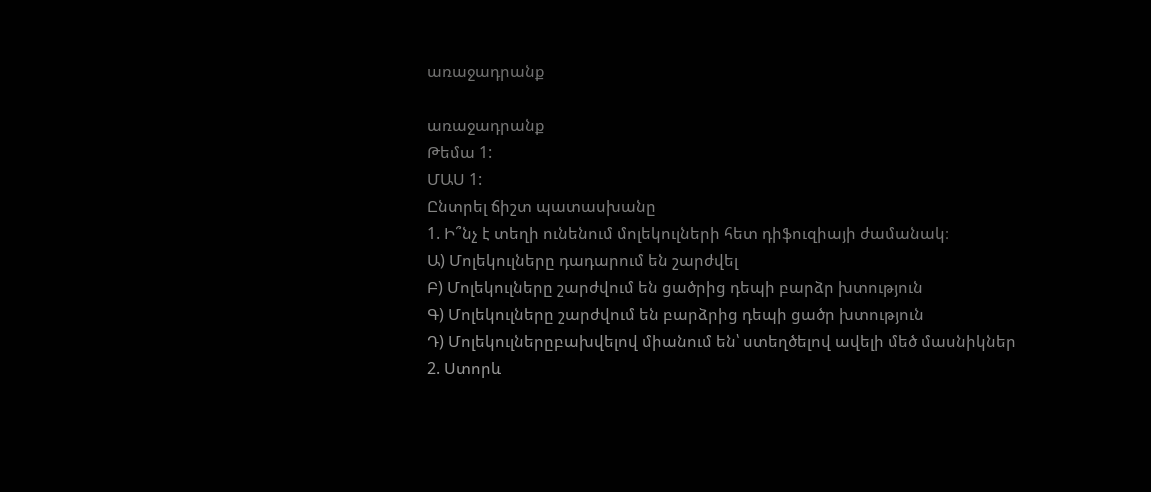առաջադրանք

առաջադրանք
Թեմա 1:
ՄԱՍ 1:
Ընտրել ճիշտ պատասխանը
1. Ի՞նչ է տեղի ունենում մոլեկուլների հետ դիֆուզիայի ժամանակ։
Ա) Մոլեկուլները դադարում են շարժվել
Բ) Մոլեկուլները շարժվում են ցածրից դեպի բարձր խտություն
Գ) Մոլեկուլները շարժվում են բարձրից դեպի ցածր խտություն
Դ) Մոլեկուլներըբախվելով միանում են՝ ստեղծելով ավելի մեծ մասնիկներ
2. Ստորև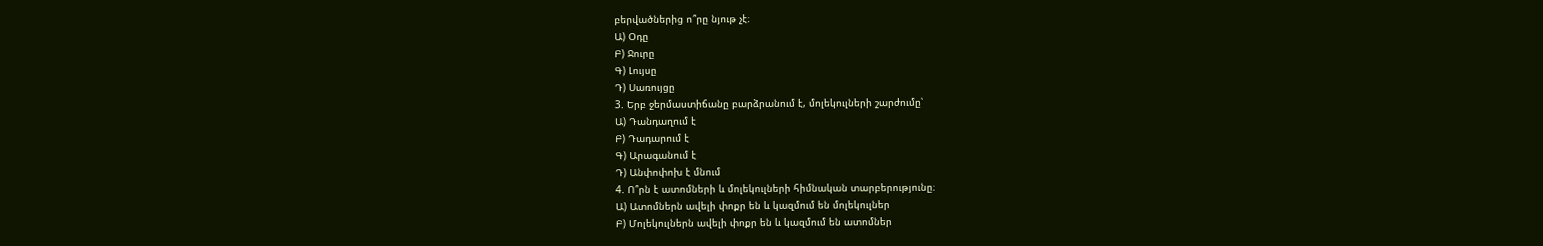բերվածներից ո՞րը նյութ չէ։
Ա) Օդը
Բ) Ջուրը
Գ) Լույսը
Դ) Սառույցը
3. Երբ ջերմաստիճանը բարձրանում է, մոլեկուլների շարժումը՝
Ա) Դանդաղում է
Բ) Դադարում է
Գ) Արագանում է
Դ) Անփոփոխ է մնում
4. Ո՞րն է ատոմների և մոլեկուլների հիմնական տարբերությունը։
Ա) Ատոմներն ավելի փոքր են և կազմում են մոլեկուլներ
Բ) Մոլեկուլներն ավելի փոքր են և կազմում են ատոմներ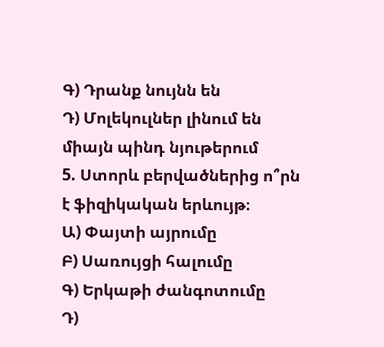Գ) Դրանք նույնն են
Դ) Մոլեկուլներ լինում են միայն պինդ նյութերում
5. Ստորև բերվածներից ո՞րն է ֆիզիկական երևույթ։
Ա) Փայտի այրումը
Բ) Սառույցի հալումը
Գ) Երկաթի ժանգոտումը
Դ)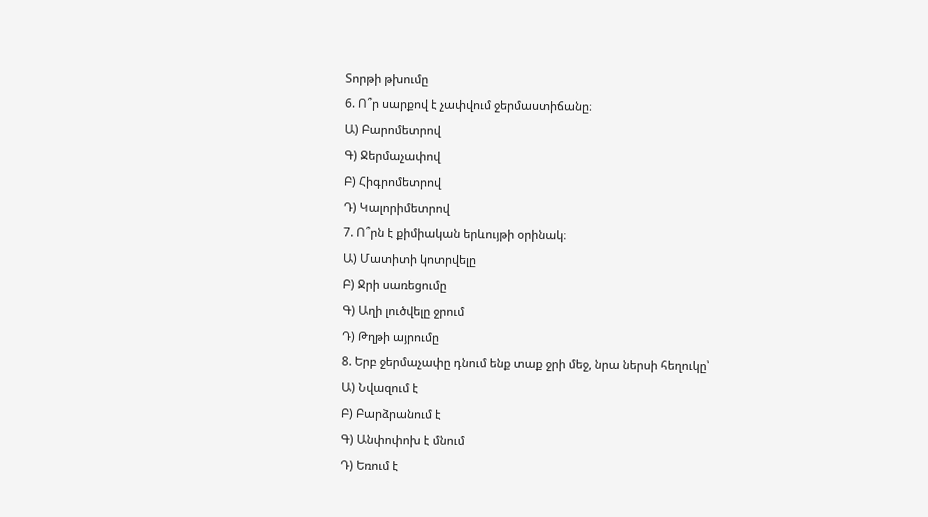Տորթի թխումը
6. Ո՞ր սարքով է չափվում ջերմաստիճանը։
Ա) Բարոմետրով
Գ) Ջերմաչափով
Բ) Հիգրոմետրով
Դ) Կալորիմետրով
7. Ո՞րն է քիմիական երևույթի օրինակ։
Ա) Մատիտի կոտրվելը
Բ) Ջրի սառեցումը
Գ) Աղի լուծվելը ջրում
Դ) Թղթի այրումը
8. Երբ ջերմաչափը դնում ենք տաք ջրի մեջ, նրա ներսի հեղուկը՝
Ա) Նվազում է
Բ) Բարձրանում է
Գ) Անփոփոխ է մնում
Դ) Եռում է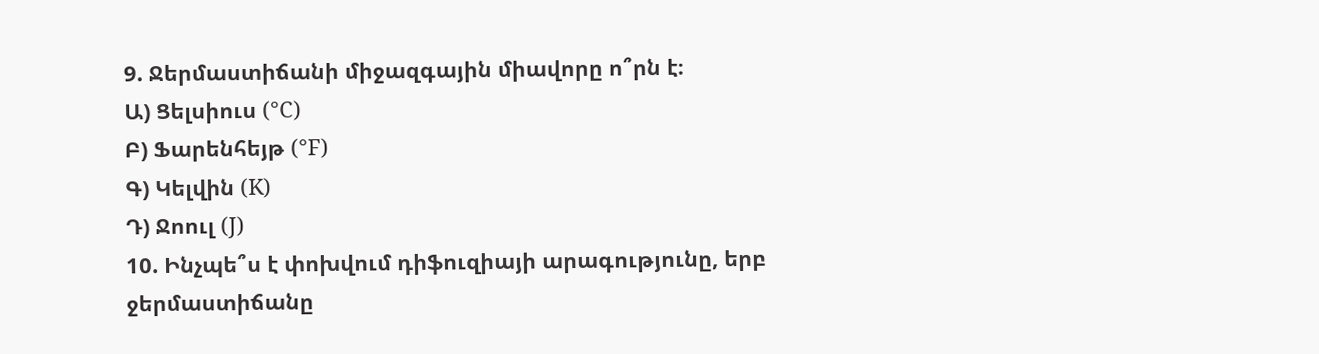9. Ջերմաստիճանի միջազգային միավորը ո՞րն է։
Ա) Ցելսիուս (°C)
Բ) Ֆարենհեյթ (°F)
Գ) Կելվին (K)
Դ) Ջոուլ (J)
10. Ինչպե՞ս է փոխվում դիֆուզիայի արագությունը, երբ ջերմաստիճանը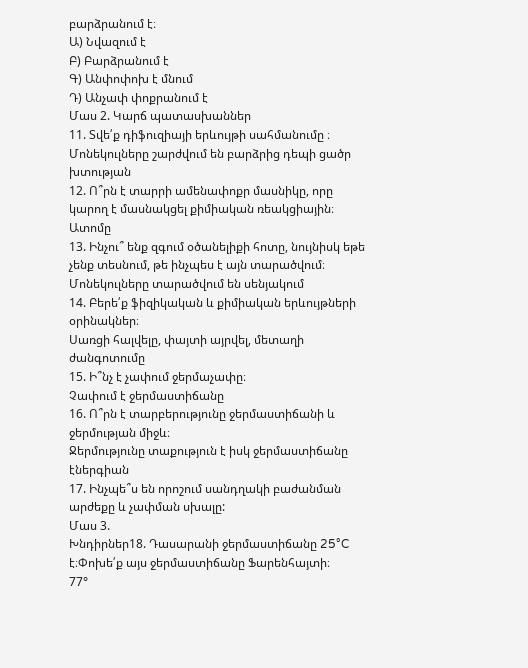բարձրանում է։
Ա) Նվազում է
Բ) Բարձրանում է
Գ) Անփոփոխ է մնում
Դ) Անչափ փոքրանում է
Մաս 2. Կարճ պատասխաններ
11. Տվե՛ք դիֆուզիայի երևույթի սահմանումը ։
Մոնեկուլները շարժվում են բարձրից դեպի ցածր խտության
12. Ո՞րն է տարրի ամենափոքր մասնիկը, որը կարող է մասնակցել քիմիական ռեակցիային։
Ատոմը
13. Ինչու՞ ենք զգում օծանելիքի հոտը, նույնիսկ եթե չենք տեսնում, թե ինչպես է այն տարածվում։
Մոնեկուլները տարածվում են սենյակում
14. Բերե՛ք ֆիզիկական և քիմիական երևույթների օրինակներ։
Սառցի հալվելը, փայտի այրվել, մետաղի ժանգոտումը
15. Ի՞նչ է չափում ջերմաչափը։
Չափում է ջերմաստիճանը
16. Ո՞րն է տարբերությունը ջերմաստիճանի և ջերմության միջև։
Ջերմությունը տաքություն է իսկ ջերմաստիճանը էներգիան
17. Ինչպե՞ս են որոշում սանդղակի բաժանման արժեքը և չափման սխալը:
Մաս 3.
Խնդիրներ18. Դասարանի ջերմաստիճանը 25°C է։Փոխե՛ք այս ջերմաստիճանը Ֆարենհայտի։
77°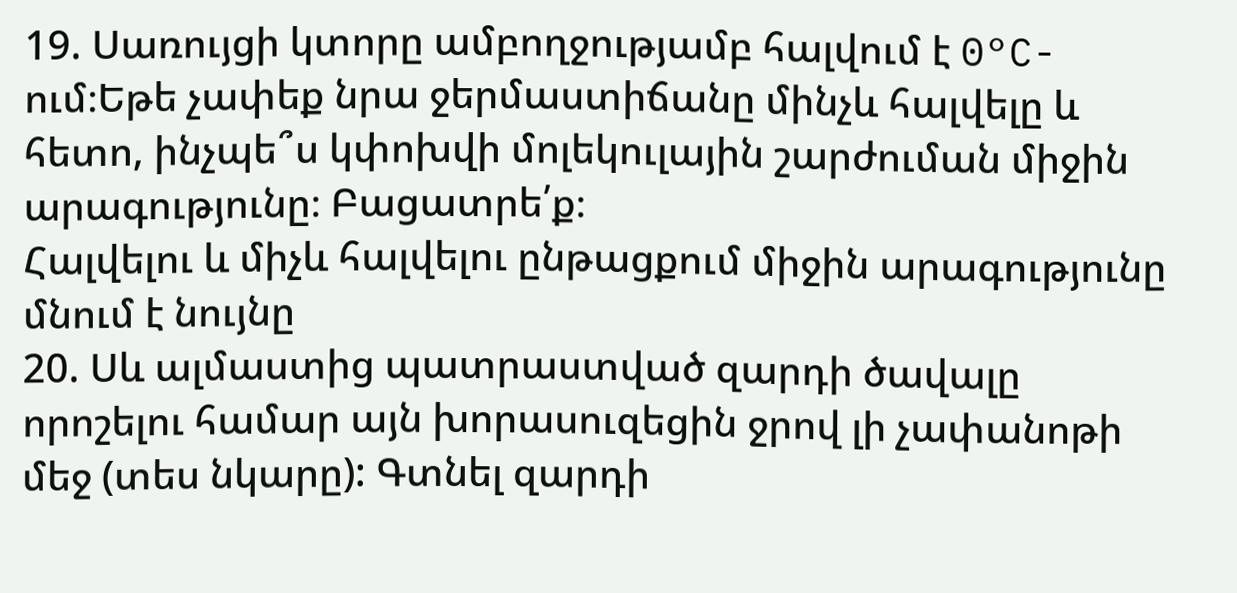19. Սառույցի կտորը ամբողջությամբ հալվում է 0°C-ում։Եթե չափեք նրա ջերմաստիճանը մինչև հալվելը և հետո, ինչպե՞ս կփոխվի մոլեկուլային շարժուման միջին արագությունը։ Բացատրե՛ք։
Հալվելու և միչև հալվելու ընթացքում միջին արագությունը մնում է նույնը
20. Սև ալմաստից պատրաստված զարդի ծավալը որոշելու համար այն խորասուզեցին ջրով լի չափանոթի մեջ (տես նկարը): Գտնել զարդի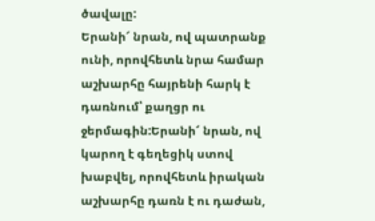ծավալը:
Երանի՜ նրան, ով պատրանք ունի, որովհետև նրա համար աշխարհը հայրենի հարկ է դառնում՝ քաղցր ու ջերմագին:Երանի՜ նրան, ով կարող է գեղեցիկ ստով խաբվել, որովհետև իրական աշխարհը դառն է ու դաժան,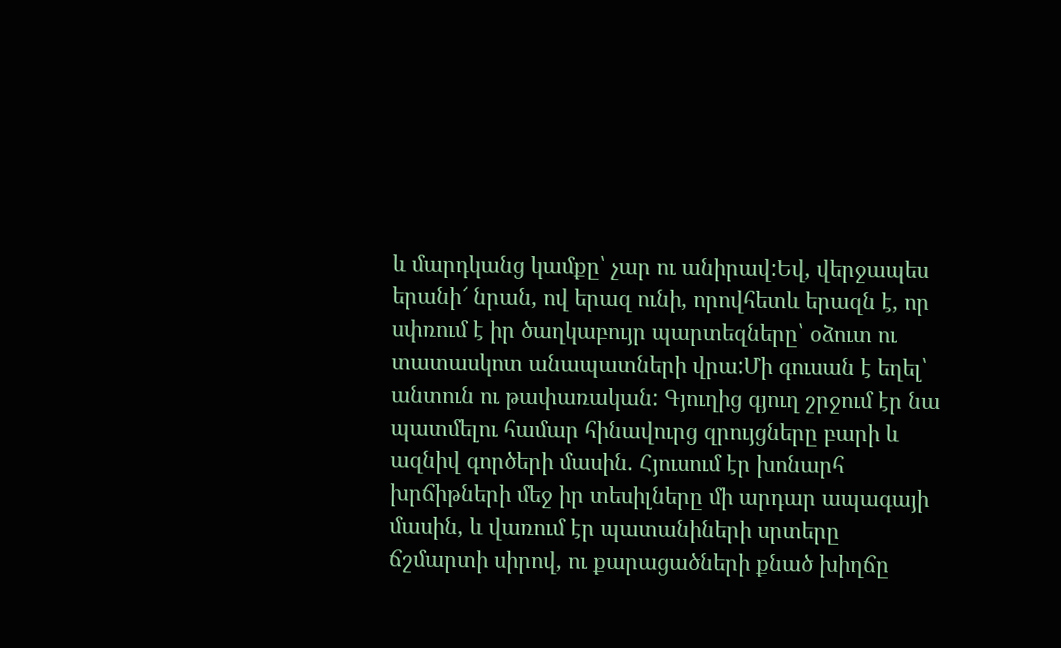և մարդկանց կամքը՝ չար ու անիրավ:Եվ, վերջապես երանի՜ նրան, ով երազ ունի, որովհետև երազն է, որ սփռում է իր ծաղկաբույր պարտեզները՝ օձուտ ու տատասկոտ անապատների վրա:Մի գուսան է եղել՝ անտուն ու թափառական: Գյուղից գյուղ շրջում էր նա պատմելու համար հինավուրց զրույցները բարի և ազնիվ գործերի մասին. Հյուսում էր խոնարհ խրճիթների մեջ իր տեսիլները մի արդար ապագայի մասին, և վառում էր պատանիների սրտերը ճշմարտի սիրով, ու քարացածների քնած խիղճը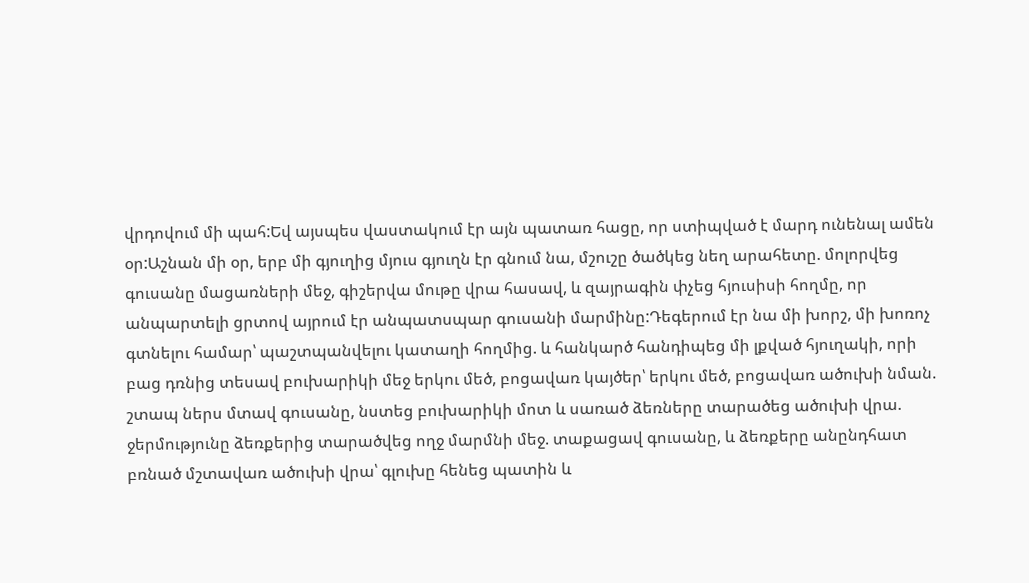վրդովում մի պահ:Եվ այսպես վաստակում էր այն պատառ հացը, որ ստիպված է մարդ ունենալ ամեն օր:Աշնան մի օր, երբ մի գյուղից մյուս գյուղն էր գնում նա, մշուշը ծածկեց նեղ արահետը. մոլորվեց գուսանը մացառների մեջ, գիշերվա մութը վրա հասավ, և զայրագին փչեց հյուսիսի հողմը, որ անպարտելի ցրտով այրում էր անպատսպար գուսանի մարմինը:Դեգերում էր նա մի խորշ, մի խոռոչ գտնելու համար՝ պաշտպանվելու կատաղի հողմից. և հանկարծ հանդիպեց մի լքված հյուղակի, որի բաց դռնից տեսավ բուխարիկի մեջ երկու մեծ, բոցավառ կայծեր՝ երկու մեծ, բոցավառ ածուխի նման. շտապ ներս մտավ գուսանը, նստեց բուխարիկի մոտ և սառած ձեռները տարածեց ածուխի վրա. ջերմությունը ձեռքերից տարածվեց ողջ մարմնի մեջ. տաքացավ գուսանը, և ձեռքերը անընդհատ բռնած մշտավառ ածուխի վրա՝ գլուխը հենեց պատին և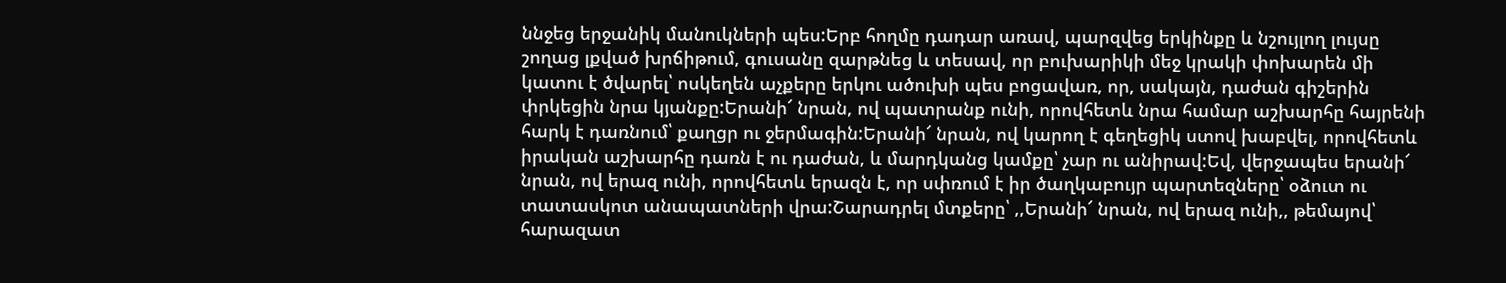ննջեց երջանիկ մանուկների պես:Երբ հողմը դադար առավ, պարզվեց երկինքը և նշույլող լույսը շողաց լքված խրճիթում, գուսանը զարթնեց և տեսավ, որ բուխարիկի մեջ կրակի փոխարեն մի կատու է ծվարել՝ ոսկեղեն աչքերը երկու ածուխի պես բոցավառ, որ, սակայն, դաժան գիշերին փրկեցին նրա կյանքը:Երանի՜ նրան, ով պատրանք ունի, որովհետև նրա համար աշխարհը հայրենի հարկ է դառնում՝ քաղցր ու ջերմագին:Երանի՜ նրան, ով կարող է գեղեցիկ ստով խաբվել, որովհետև իրական աշխարհը դառն է ու դաժան, և մարդկանց կամքը՝ չար ու անիրավ:Եվ, վերջապես երանի՜ նրան, ով երազ ունի, որովհետև երազն է, որ սփռում է իր ծաղկաբույր պարտեզները՝ օձուտ ու տատասկոտ անապատների վրա:Շարադրել մտքերը՝ ,,Երանի՜ նրան, ով երազ ունի,, թեմայով՝ հարազատ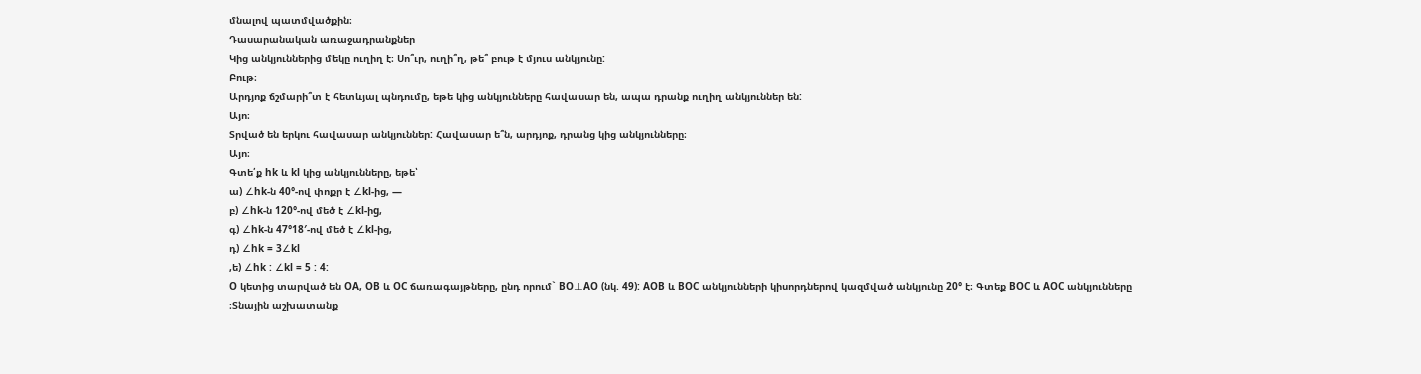մնալով պատմվածքին։
Դասարանական առաջադրանքներ
Կից անկյուններից մեկը ուղիղ է։ Սո՞ւր, ուղի՞ղ, թե՞ բութ է մյուս անկյունը:
Բութ։
Արդյոք ճշմարի՞տ է հետևյալ պնդումը, եթե կից անկյունները հավասար են, ապա դրանք ուղիղ անկյուններ են:
Այո։
Տրված են երկու հավասար անկյուններ: Հավասար ե՞ն, արդյոք, դրանց կից անկյունները։
Այո։
Գտե՛ք hk և kl կից անկյունները, եթե՝
ա) ∠hk-ն 40°-ով փոքր է ∠kl-ից, —
բ) ∠hk-ն 120°-ով մեծ է ∠kl-իg,
գ) ∠hk-ն 47°18′-ով մեծ է ∠kl-ից,
դ) ∠hk = 3∠kl
,ե) ∠hk : ∠kl = 5 : 4:
O կետից տարված են OA, OB և OC ճառագայթները, ընդ որում` BO⊥AO (նկ. 49): AOB և BOC անկյունների կիսորդներով կազմված անկյունը 20° է։ Գտեք BOC և AOC անկյունները
։Տնային աշխատանք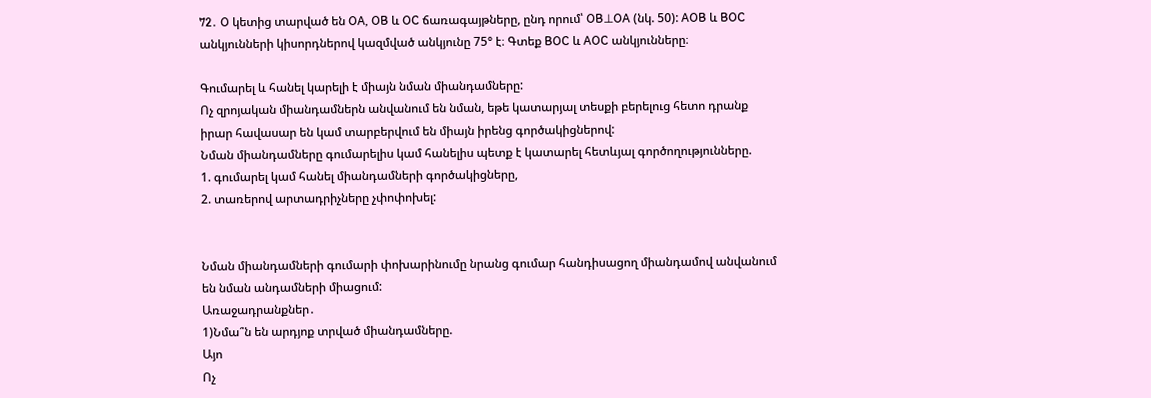72․ O կետից տարված են OA, OB և OC ճառագայթները, ընդ որում՝ OB⊥OA (նկ. 50): AOB և BOC անկյունների կիսորդներով կազմված անկյունը 75° է։ Գտեք BOC և AOC անկյունները։

Գումարել և հանել կարելի է միայն նման միանդամները:
Ոչ զրոյական միանդամներն անվանում են նման, եթե կատարյալ տեսքի բերելուց հետո դրանք իրար հավասար են կամ տարբերվում են միայն իրենց գործակիցներով:
Նման միանդամները գումարելիս կամ հանելիս պետք է կատարել հետևյալ գործողությունները.
1. գումարել կամ հանել միանդամների գործակիցները,
2. տառերով արտադրիչները չփոփոխել:


Նման միանդամների գումարի փոխարինումը նրանց գումար հանդիսացող միանդամով անվանում են նման անդամների միացում:
Առաջադրանքներ․
1)Նմա՞ն են արդյոք տրված միանդամները.
Այո
Ոչ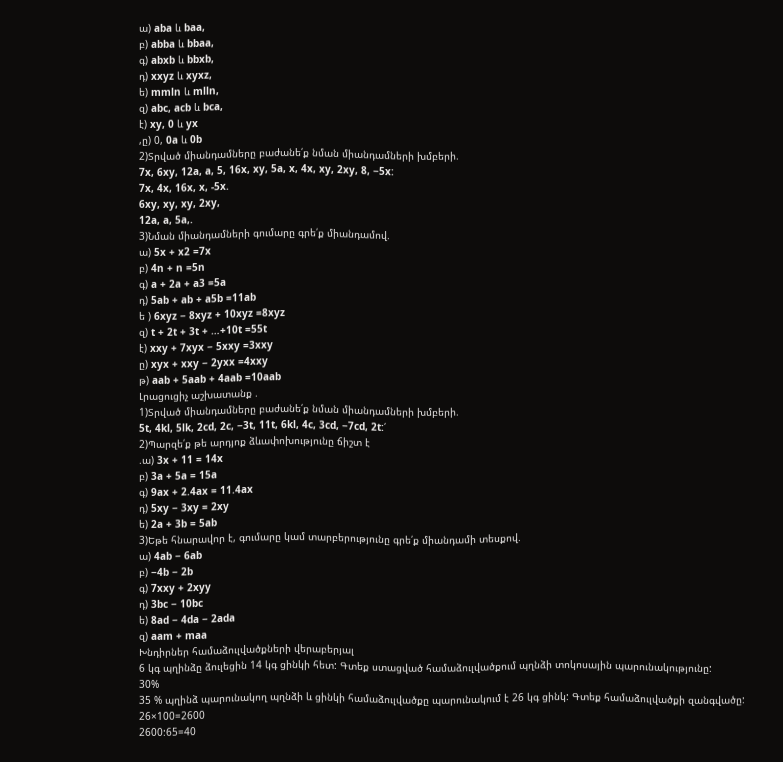ա) aba և baa,
բ) abba և bbaa,
գ) abxb և bbxb,
դ) xxyz և xyxz,
ե) mmln և mlln,
զ) abc, acb և bca,
է) xy, 0 և yx
,ը) 0, 0a և 0b
2)Տրված միանդամները բաժանե՛ք նման միանդամների խմբերի.
7x, 6xy, 12a, a, 5, 16x, xy, 5a, x, 4x, xy, 2xy, 8, −5x:
7x, 4x, 16x, x, -5x.
6xy, xy, xy, 2xy,
12a, a, 5a,.
3)Նման միանդամների գումարը գրե՛ք միանդամով.
ա) 5x + x2 =7x
բ) 4n + n =5n
գ) a + 2a + a3 =5a
դ) 5ab + ab + a5b =11ab
ե ) 6xyz − 8xyz + 10xyz =8xyz
զ) t + 2t + 3t + …+10t =55t
է) xxy + 7xyx − 5xxy =3xxy
ը) xyx + xxy − 2yxx =4xxy
թ) aab + 5aab + 4aab =10aab
Լրացուցիչ աշխատանք .
1)Տրված միանդամները բաժանե՛ք նման միանդամների խմբերի.
5t, 4kl, 5lk, 2cd, 2c, −3t, 11t, 6kl, 4c, 3cd, −7cd, 2t:՛
2)Պարզե՛ք թե արդյոք ձևափոխությունը ճիշտ է
.ա) 3x + 11 = 14x
բ) 3a + 5a = 15a
գ) 9ax + 2.4ax = 11.4ax
դ) 5xy − 3xy = 2xy
ե) 2a + 3b = 5ab
3)Եթե հնարավոր է, գումարը կամ տարբերությունը գրե՛ք միանդամի տեսքով.
ա) 4ab − 6ab
բ) −4b − 2b
գ) 7xxy + 2xyy
դ) 3bc − 10bc
ե) 8ad − 4da − 2ada
զ) aam + maa
Խնդիրներ համաձուլվածքների վերաբերյալ
6 կգ պղինձը ձուլեցին 14 կգ ցինկի հետ: Գտեք ստացված համաձուլվածքում պղնձի տոկոսային պարունակությունը:
30%
35 % պղինձ պարունակող պղնձի և ցինկի համաձուլվածքը պարունակում է 26 կգ ցինկ: Գտեք համաձուլվածքի զանգվածը:
26×100=2600
2600:65=40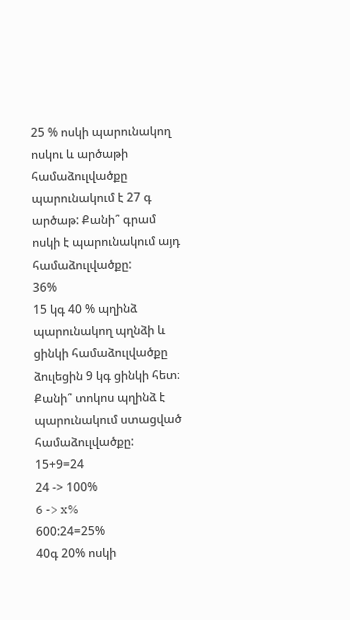25 % ոսկի պարունակող ոսկու և արծաթի համաձուլվածքը պարունակում է 27 գ արծաթ: Քանի՞ գրամ ոսկի է պարունակում այդ համաձուլվածքը:
36%
15 կգ 40 % պղինձ պարունակող պղնձի և ցինկի համաձուլվածքը ձուլեցին 9 կգ ցինկի հետ։ Քանի՞ տոկոս պղինձ է պարունակում ստացված համաձուլվածքը:
15+9=24
24 -> 100%
6 -> x%
600:24=25%
40գ 20% ոսկի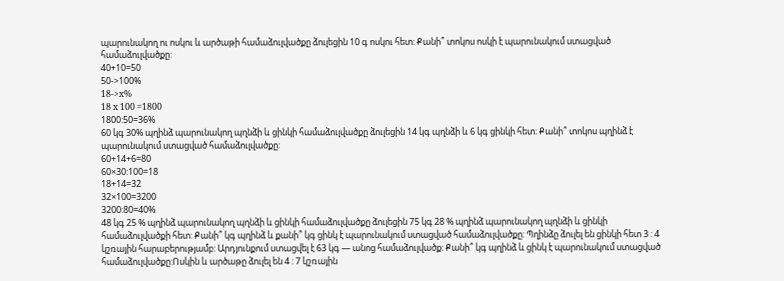պարունակող ու ոսկու և արծաթի համաձուլվածքը ձուլեցին 10 գ ոսկու հետ: Քանի՞ տոկոս ոսկի է պարունակում ստացված համաձուլվածքը:
40+10=50
50->100%
18->x%
18 x 100 =1800
1800:50=36%
60 կգ 30% պղինձ պարունակող պղնձի և ցինկի համաձուլվածքը ձուլեցին 14 կգ պղնձի և 6 կգ ցինկի հետ։ Քանի՞ տոկոս պղինձ է պարունակում ստացված համաձուլվածքը:
60+14+6=80
60×30:100=18
18+14=32
32×100=3200
3200:80=40%
48 կգ 25 % պղինձ պարունակող պղնձի և ցինկի համաձուլվածքը ձուլեցին 75 կգ 28 % պղինձ պարունակող պղնձի և ցինկի համաձուլվածքի հետ: Քանի՞ կգ պղինձ և քանի՞ կգ ցինկ է պարունակում ստացված համաձուլվածքը: Պղինձը ձուլել են ցինկի հետ 3 : 4 կշռային հարաբերությամբ: Արդյունքում ստացվել է 63 կգ — անոց համաձուլվածք։ Քանի՞ կգ պղինձ և ցինկ է պարունակում ստացված համաձուլվածքը:Ոսկին և արծաթը ձուլել են 4 : 7 կշռային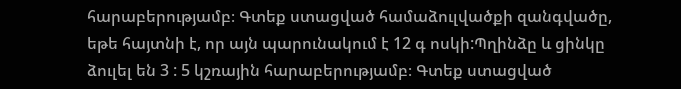հարաբերությամբ։ Գտեք ստացված համաձուլվածքի զանգվածը, եթե հայտնի է, որ այն պարունակում է 12 գ ոսկի:Պղինձը և ցինկը ձուլել են 3 : 5 կշռային հարաբերությամբ։ Գտեք ստացված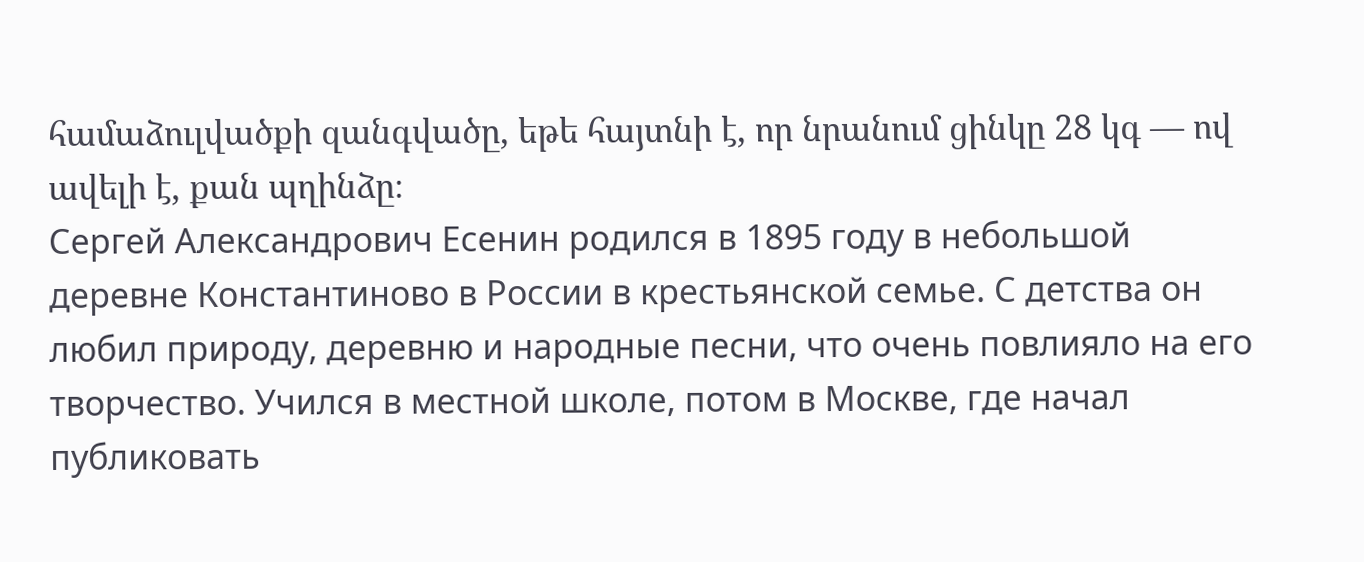համաձուլվածքի զանգվածը, եթե հայտնի է, որ նրանում ցինկը 28 կգ — ով ավելի է, քան պղինձը։
Сергей Александрович Есенин родился в 1895 году в небольшой деревне Константиново в России в крестьянской семье. С детства он любил природу, деревню и народные песни, что очень повлияло на его творчество. Учился в местной школе, потом в Москве, где начал публиковать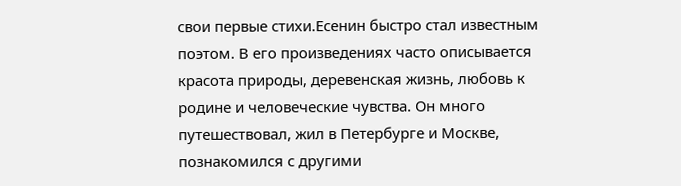свои первые стихи.Есенин быстро стал известным поэтом. В его произведениях часто описывается красота природы, деревенская жизнь, любовь к родине и человеческие чувства. Он много путешествовал, жил в Петербурге и Москве, познакомился с другими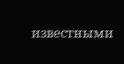известными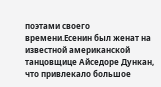поэтами своего времени.Есенин был женат на известной американской танцовщице Айседоре Дункан, что привлекало большое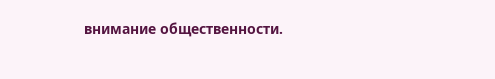внимание общественности.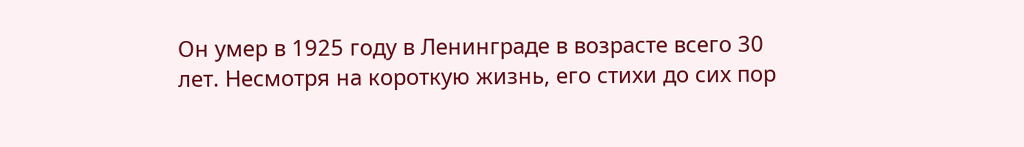Он умер в 1925 году в Ленинграде в возрасте всего 30 лет. Несмотря на короткую жизнь, его стихи до сих пор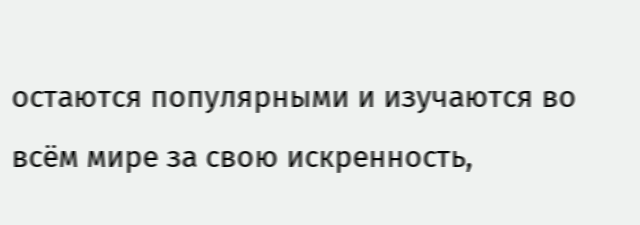остаются популярными и изучаются во всём мире за свою искренность,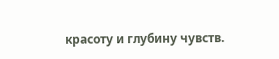красоту и глубину чувств.